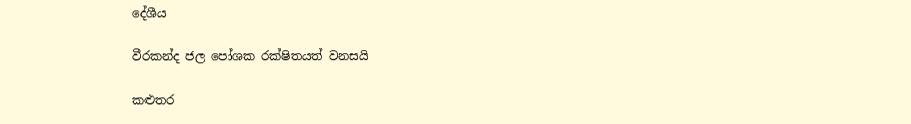දේශීය

වීරකන්ද ජල පෝශක රක්ෂිතයත් වනසයි

කළුතර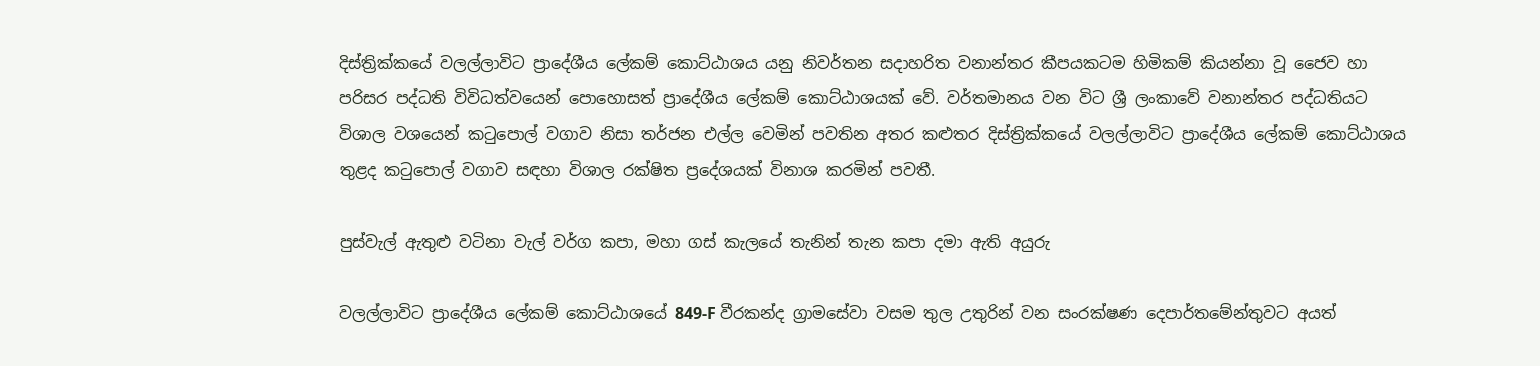දිස්ත්‍රික්කයේ වලල්ලාවිට ප්‍රාදේශීය ලේකම් කොට්ඨාශය යනු නිවර්තන සදාහරිත වනාන්තර කීපයකටම හිමිකම් කියන්නා වූ ජෛව හා පරිසර පද්ධති විවිධත්වයෙන් පොහොසත් ප්‍රාදේශීය ලේකම් කොට්ඨාශයක් වේ. වර්තමානය වන විට ශ්‍රී ලංකාවේ වනාන්තර පද්ධතියට විශාල වශයෙන් කටුපොල් වගාව නිසා තර්ජන එල්ල වෙමින් පවතින අතර කළුතර දිස්ත්‍රික්කයේ වලල්ලාවිට ප්‍රාදේශීය ලේකම් කොට්ඨාශය තුළද කටුපොල් වගාව සඳහා විශාල රක්ෂිත ප්‍රදේශයක් විනාශ කරමින් පවතී.

පුස්වැල් ඇතුළු වටිනා වැල් වර්ග කපා, මහා ගස් කැලයේ තැනින් තැන කපා දමා ඇති අයුරු

වලල්ලාවිට ප්‍රාදේශීය ලේකම් කොට්ඨාශයේ 849-F වීරකන්ද ග්‍රාමසේවා වසම තුල උතුරින් වන සංරක්ෂණ දෙපාර්තමේන්තුවට අයත්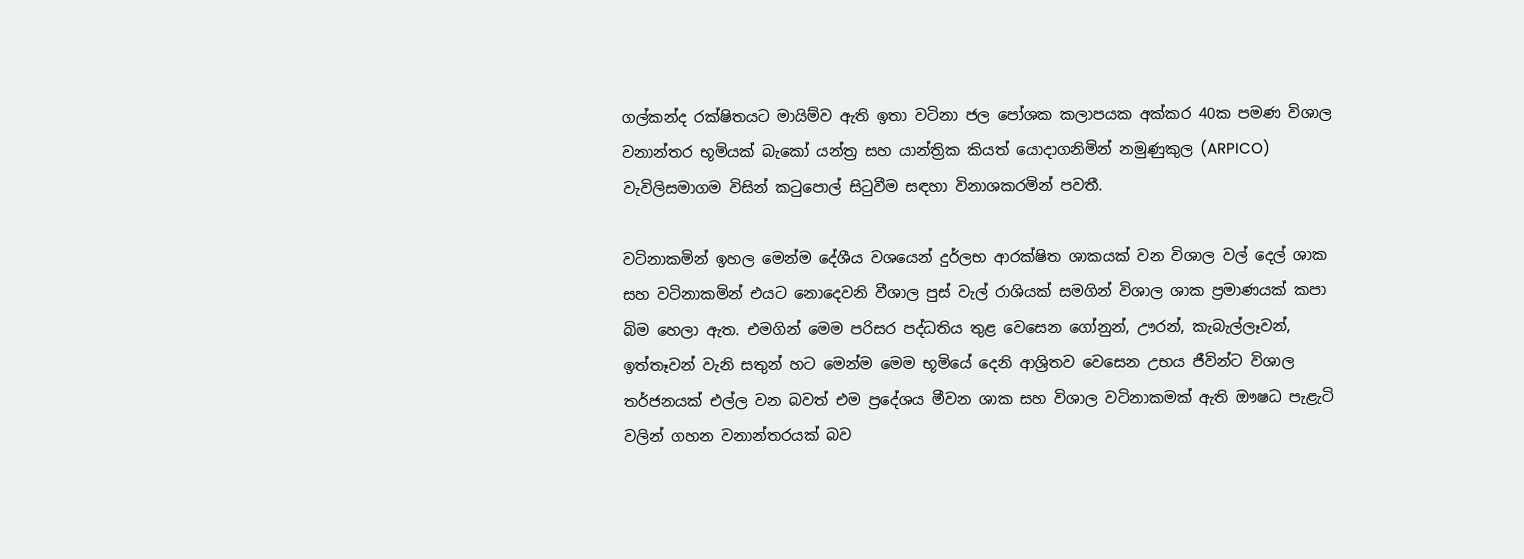ගල්කන්ද රක්ෂිතයට මායිම්ව ඇති ඉතා වටිනා ජල පෝශක කලාපයක අක්කර 40ක පමණ විශාල වනාන්තර භූමියක් බැකෝ යන්ත්‍ර සහ යාන්ත්‍රික කියත් යොදාගනිමින් නමුණුකුල (ARPICO) වැවිලිසමාගම විසින් කටුපොල් සිටුවීම සඳහා විනාශකරමින් පවතී.

වටිනාකමින් ඉහල මෙන්ම දේශීය වශයෙන් දුර්ලභ ආරක්ෂිත ශාකයක් වන විශාල වල් දෙල් ශාක සහ වටිනාකමින් එයට නොදෙවනි වීශාල පුස් වැල් රාශියක් සමගින් විශාල ශාක ප්‍රමාණයක් කපා බිම හෙලා ඇත. එමගින් මෙම පරිසර පද්ධතිය තුළ වෙසෙන ගෝනුන්, ඌරන්, කැබැල්ලෑවන්, ඉත්තෑවන් වැනි සතුන් හට මෙන්ම මෙම භූමියේ දෙනි ආශ්‍රිතව වෙසෙන උභය ජීවින්ට විශාල තර්ජනයක් එල්ල වන බවත් එම ප්‍රදේශය මීවන ශාක සහ විශාල වටිනාකමක් ඇති ඖෂධ පැළැටි වලින් ගහන වනාන්තරයක් බව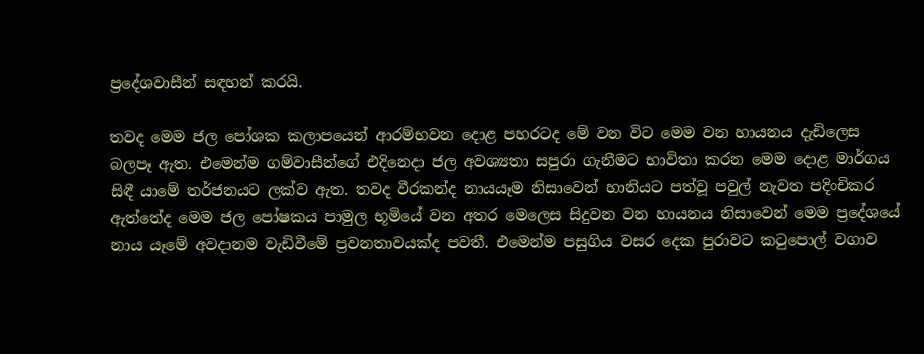ප්‍රදේශවාසීන් සඳහන් කරයි.

තවද මෙම ජල පෝශක කලාපයෙන් ආරම්භවන දොළ පහරටද මේ වන විට මෙම වන හායනය දැඩිලෙස බලපෑ ඇත. එමෙන්ම ගම්වාසීන්ගේ එදිනෙදා ජල අවශ්‍යතා සපුරා ගැනීමට භාවිතා කරන මෙම දොළ මාර්ගය සිඳී යාමේ තර්ජනයට ලක්ව ඇත. තවද වීරකන්ද නායයෑම නිසාවෙන් හානියට පත්වූ පවුල් නැවත පදිංචිකර ඇත්තේද මෙම ජල පෝෂකය පාමුල භූමියේ වන අතර මෙලෙස සිදුවන වන හායනය නිසාවෙන් මෙම ප්‍රදේශයේ නාය යෑමේ අවදානම වැඩිවීමේ ප්‍රවනතාවයක්ද පවතී. එමෙන්ම පසුගිය වසර දෙක පුරාවට කටුපොල් වගාව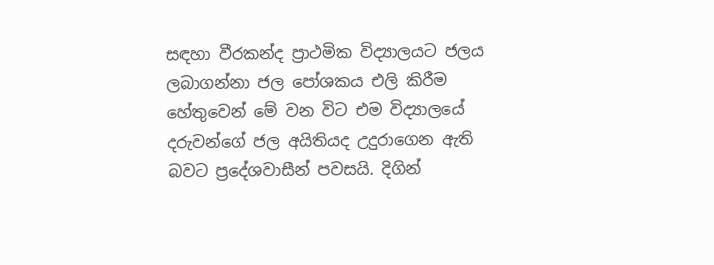සඳහා වීරකන්ද ප්‍රාථමික විද්‍යාලයට ජලය ලබාගන්නා ජල පෝශකය එලි කිරීම හේතුවෙන් මේ වන විට එම විද්‍යාලයේ දරුවන්ගේ ජල අයිතියද උදුරාගෙන ඇති බවට ප්‍රදේශවාසීන් පවසයි. දිගින්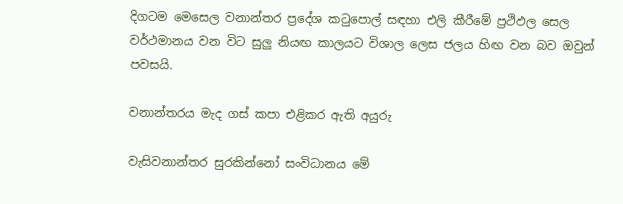දිගටම මෙසෙල වනාන්තර ප්‍රදේශ කටුපොල් සඳහා එලි කීරීමේ ප්‍රථිඵල සෙල වර්ථමානය වන විට සුලු නියඟ කාලයට විශාල ලෙස ජලය හිඟ වන බව ඔවුන් පවසයි.

වනාන්තරය මැද ගස් කපා එළිකර ඇති අයුරු

වැසිවනාන්තර සුරකින්නෝ සංවිධානය මේ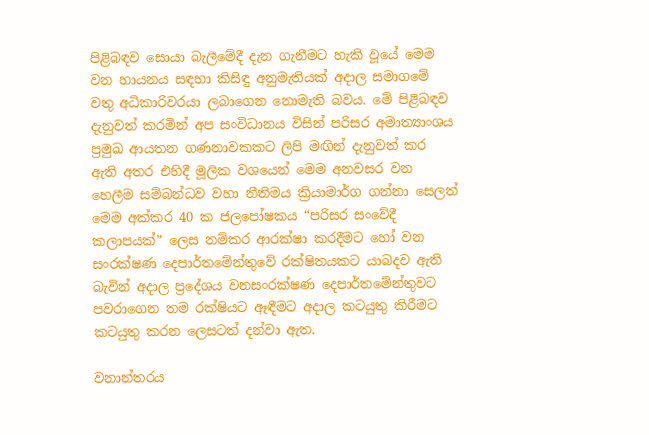පිළිබඳව සොයා බැලීමේදී දැන ගැනීමට හැකි වූයේ මෙම වන හායනය සඳහා කිසිඳු අනුමැතියක් අදාල සමාගමේ වතු අධිකාරිවරයා ලබාගෙන නොමැති බවය. මේ පිළිබඳව දැනුවත් කරමින් අප සංවිධානය විසින් පරිසර අමාත්‍යාංශය ප්‍රමුඛ ආයතන ගණනාවකකට ලිපි මඟින් දැනුවත් කර ඇති අතර එහිදී මූලික වශයෙන් මෙම අනවසර වන හෙලීම සම්බන්ධව වහා නීතිමය ක්‍රියාමාර්ග ගන්නා සෙලත් මෙම අක්කර 40 ක ජලපෝෂකය “පරිසර සංවේදී කලාපයක්” ලෙස නම්කර ආරක්ෂා කරදීමට හෝ වන සංරක්ෂණ දෙපාර්තමේන්තුවේ රක්ෂිතයකට යාබදව ඇති බැවින් අදාල ප්‍රදේශය වනසංරක්ෂණ දෙපාර්තමේන්තුවට පවරාගෙන තම රක්ෂියට ඈඳීමට අදාල කටයුතු කිරීමට කටයුතු කරන ලෙසටත් දන්වා ඇත.

වනාන්තරය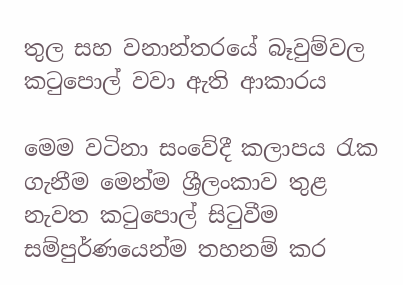තුල සහ වනාන්තරයේ බෑවුම්වල කටුපොල් වවා ඇති ආකාරය

මෙම වටිනා සංවේදී කලාපය රැක ගැනීම මෙන්ම ශ්‍රීලංකාව තුළ නැවත කටුපොල් සිටුවීම සම්පුර්ණයෙන්ම තහනම් කර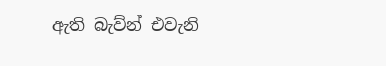ඇති බැව්න් එවැනි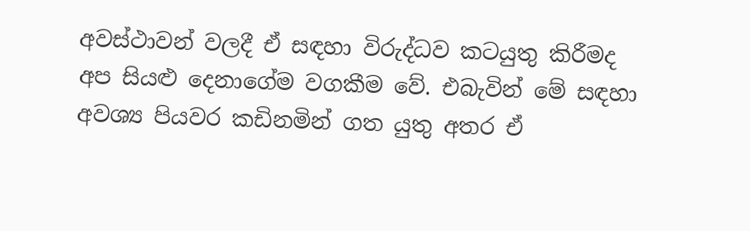අවස්ථාවන් වලදී ඒ සඳහා විරුද්ධව කටයුතු කිරීමද අප සියළු දෙනාගේම වගකීම වේ. එබැවින් මේ සඳහා අවශ්‍ය පියවර කඩිනමින් ගත යුතු අතර ඒ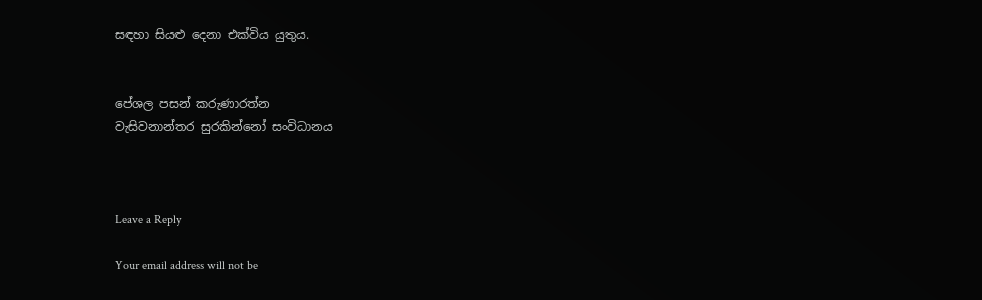සඳහා සියළු දෙනා එක්විය යුතුය.


පේශල පසන් කරුණාරත්න
වැසිවනාන්තර සුරකින්නෝ සංවිධානය



Leave a Reply

Your email address will not be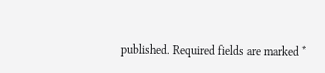published. Required fields are marked *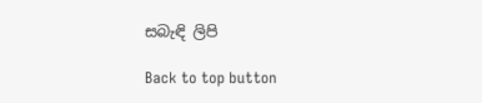සබැඳි ලිපි

Back to top button